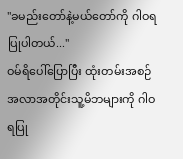"ခမည်းတော်နဲ့မယ်တော်ကို ဂါဝရပြုပါတယ်..."
ဝမ်ရိပေါ်ပြောပြီး ထုံးတမ်းအစဉ်အလာအတိုင်းသူ့မိဘများကို ဂါဝရပြု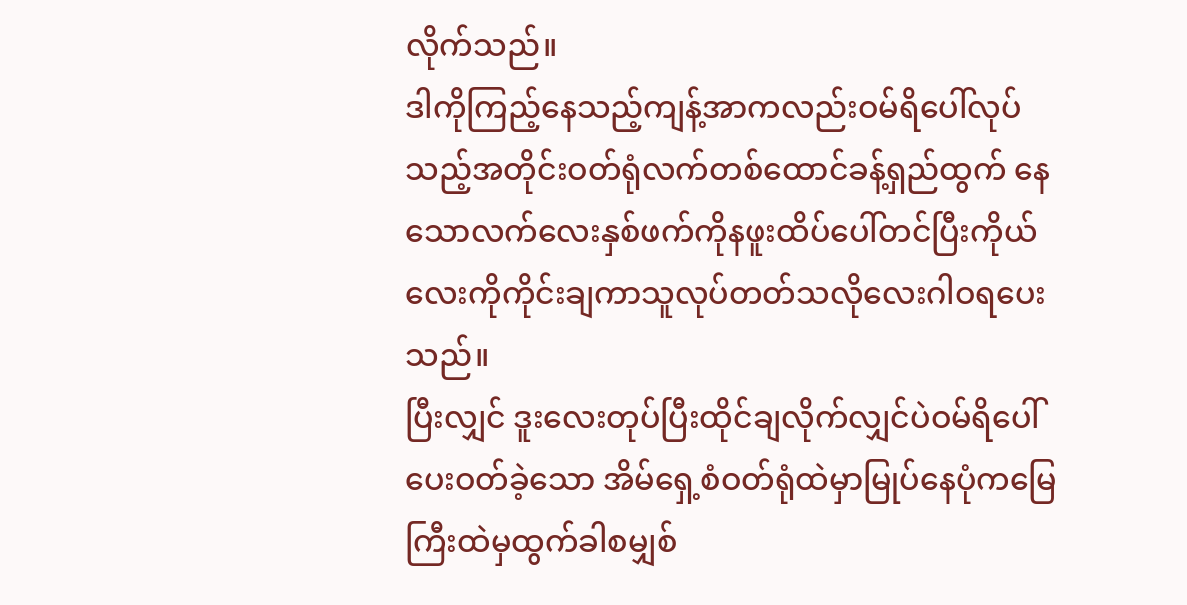လိုက်သည်။
ဒါကိုကြည့်နေသည့်ကျန့်အာကလည်းဝမ်ရိပေါ်လုပ်သည့်အတိုင်းဝတ်ရုံလက်တစ်ထောင်ခန့်ရှည်ထွက် နေသောလက်လေးနှစ်ဖက်ကိုနဖူးထိပ်ပေါ်တင်ပြီးကိုယ်လေးကိုကိုင်းချကာသူလုပ်တတ်သလိုလေးဂါဝရပေးသည်။
ပြီးလျှင် ဒူးလေးတုပ်ပြီးထိုင်ချလိုက်လျှင်ပဲဝမ်ရိပေါ် ပေးဝတ်ခဲ့သော အိမ်ရှေ့စံဝတ်ရုံထဲမှာမြုပ်နေပုံကမြေကြီးထဲမှထွက်ခါစမျှစ်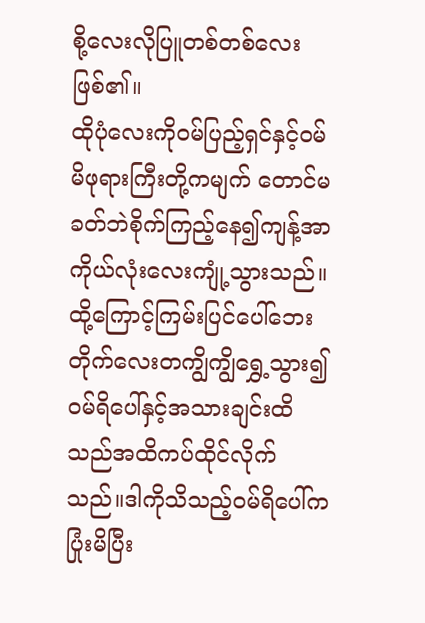စို့လေးလိုပြူတစ်တစ်လေးဖြစ်၏။
ထိုပုံလေးကိုဝမ်ပြည့်ရှင်နှင့်ဝမ်မိဖုရားကြီးတို့ကမျက် တောင်မခတ်ဘဲစိုက်ကြည့်နေ၍ကျန့်အာကိုယ်လုံးလေးကျုံ့သွားသည်။ထို့ကြောင့်ကြမ်းပြင်ပေါ်ဘေးတိုက်လေးတကျွိကျွိရွှေ့သွား၍ ဝမ်ရိပေါ်နှင့်အသားချင်းထိသည်အထိကပ်ထိုင်လိုက်သည်။ဒါကိုသိသည့်ဝမ်ရိပေါ်ကပြုံးမိပြီး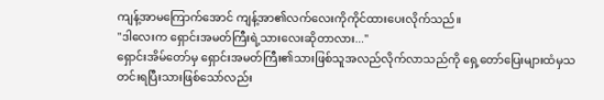ကျန့်အာမကြောက်အောင် ကျန့်အာ၏လက်လေးကိုကိုင်ထားပေးလိုက်သည်။
"ဒါလေးက ရှောင်းအမတ်ကြီးရဲ့သားလေးဆိုတာလား..."
ရှောင်းအိမ်တော်မှ ရှောင်းအမတ်ကြီး၏သားဖြစ်သူအလည်လိုက်လာသည်ကို ရှေ့တော်ပြေးများထံမှသတင်းရပြီးသားဖြစ်သော်လည်း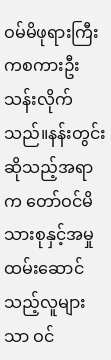ဝမ်မိဖုရားကြီးကစကားဦးသန်းလိုက်သည်။နန်းတွင်းဆိုသည့်အရာက တော်ဝင်မိသားစုနှင့်အမှုထမ်းဆောင်သည့်လူများသာ ဝင်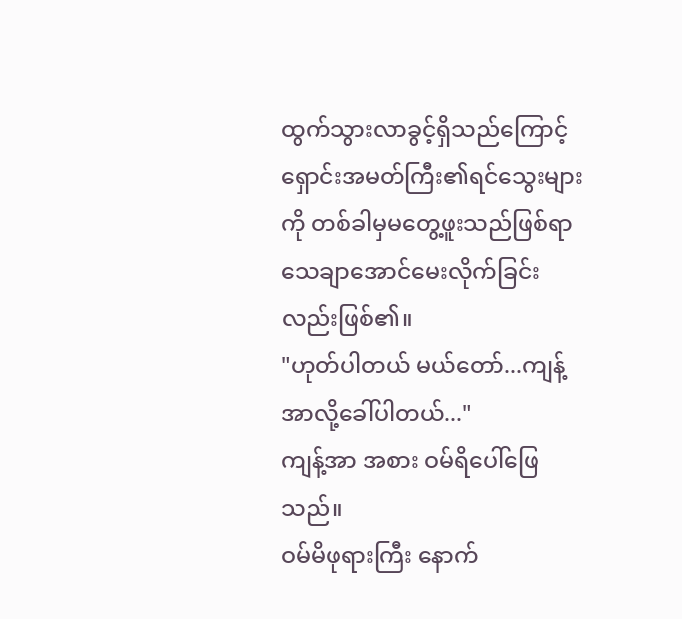ထွက်သွားလာခွင့်ရှိသည်ကြောင့်ရှောင်းအမတ်ကြီး၏ရင်သွေးများကို တစ်ခါမှမတွေ့ဖူးသည်ဖြစ်ရာ သေချာအောင်မေးလိုက်ခြင်းလည်းဖြစ်၏။
"ဟုတ်ပါတယ် မယ်တော်...ကျန့်အာလို့ခေါ်ပါတယ်..."
ကျန့်အာ အစား ဝမ်ရိပေါ်ဖြေသည်။
ဝမ်မိဖုရားကြီး နောက်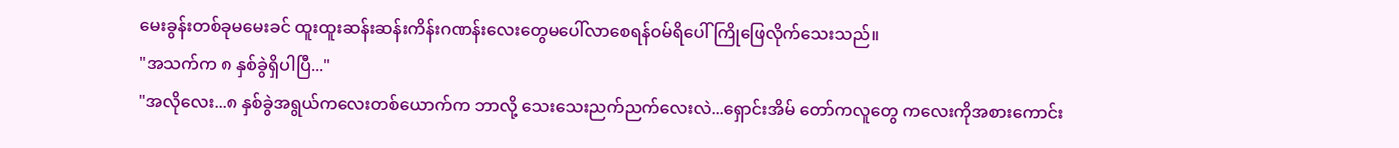မေးခွန်းတစ်ခုမမေးခင် ထူးထူးဆန်းဆန်းကိန်းဂဏန်းလေးတွေမပေါ်လာစေရန်ဝမ်ရိပေါ်ကြိုဖြေလိုက်သေးသည်။
"အသက်က ၈ နှစ်ခွဲရှိပါပြီ..."
"အလိုလေး...၈ နှစ်ခွဲအရွယ်ကလေးတစ်ယောက်က ဘာလို့ သေးသေးညက်ညက်လေးလဲ...ရှောင်းအိမ် တော်ကလူတွေ ကလေးကိုအစားကောင်း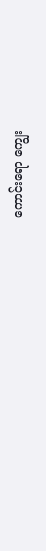ကောင်းရော ကျွေး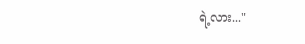ရဲ့လား..."